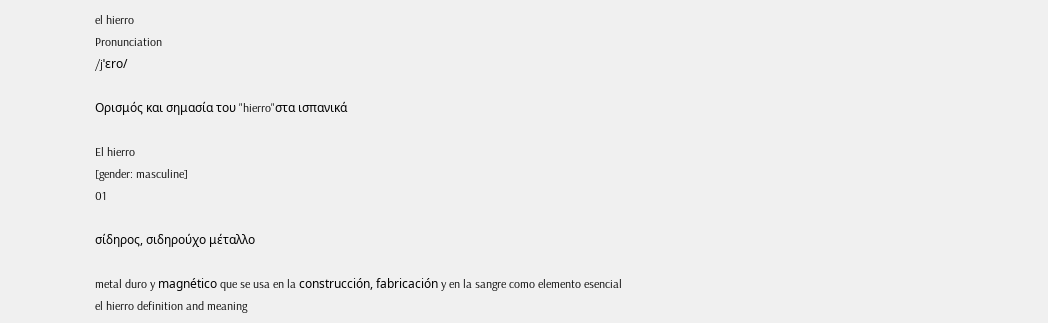el hierro
Pronunciation
/jˈɛro/

Ορισμός και σημασία του "hierro"στα ισπανικά

El hierro
[gender: masculine]
01

σίδηρος, σιδηρούχο μέταλλο

metal duro y magnético que se usa en la construcción, fabricación y en la sangre como elemento esencial
el hierro definition and meaning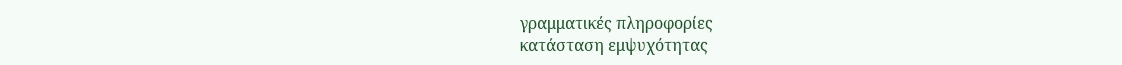γραμματικές πληροφορίες
κατάσταση εμψυχότητας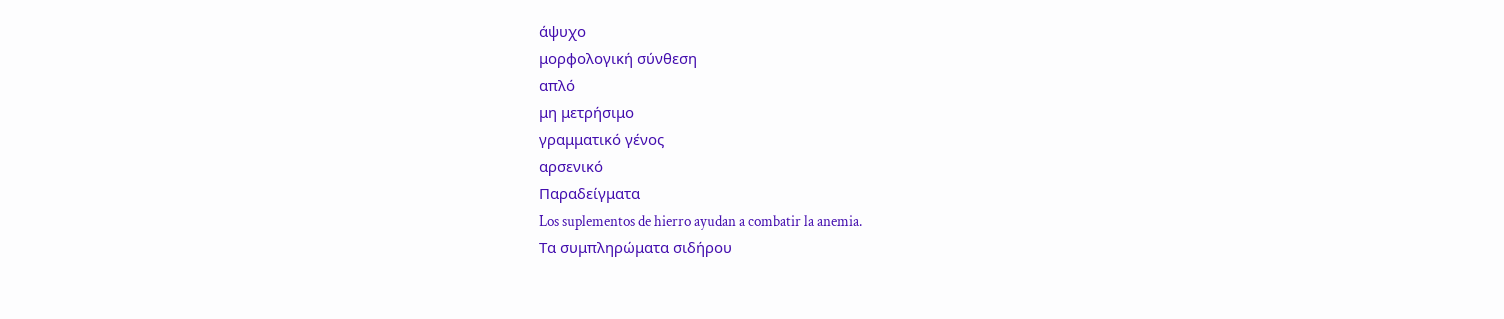άψυχο
μορφολογική σύνθεση
απλό
μη μετρήσιμο
γραμματικό γένος
αρσενικό
Παραδείγματα
Los suplementos de hierro ayudan a combatir la anemia.
Τα συμπληρώματα σιδήρου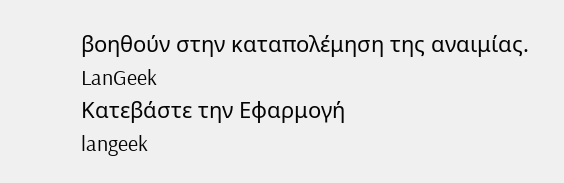βοηθούν στην καταπολέμηση της αναιμίας.
LanGeek
Κατεβάστε την Εφαρμογή
langeek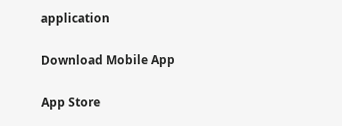application

Download Mobile App

App Store